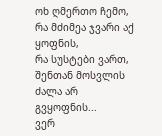ოხ ღმერთო ჩემო, რა მძიმეა ჯვარი აქ ყოფნის,
რა სუსტები ვართ, შენთან მოსვლის ძალა არ გვყოფნის...
ვერ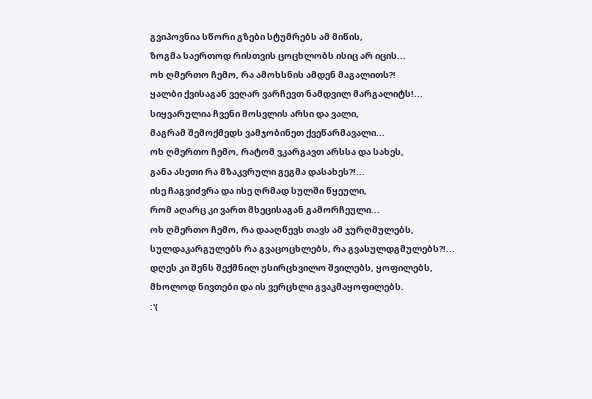გვიპოვნია სწორი გზები სტუმრებს ამ მიწის,
ზოგმა საერთოდ რისთვის ცოცხლობს ისიც არ იცის...
ოხ ღმერთო ჩემო, რა ამოხსნის ამდენ მაგალითს?!
ყალბი ქვისაგან ვეღარ ვარჩევთ ნამდვილ მარგალიტს!...
სიყვარულია ჩვენი მოსვლის არსი და ვალი,
მაგრამ შემოქმედს ვამჯობინეთ ქვეწარმავალი...
ოხ ღმერთო ჩემო, რატომ ვკარგავთ არსსა და სახეს,
განა ასეთი რა მზაკვრული გეგმა დასახეს?!...
ისე ჩაგვიძვრა და ისე ღრმად სულში წყეული,
რომ აღარც კი ვართ მხეცისაგან გამორჩეული...
ოხ ღმერთო ჩემო, რა დააღწევს თავს ამ ჯურღმულებს,
სულდაკარგულებს რა გვაცოცხლებს, რა გვასულდგმულებს?!...
დღეს კი შენს შექმნილ უსირცხვილო შვილებს, ყოფილებს,
მხოლოდ ნივთები და ის ვერცხლი გვაკმაყოფილებს.
:'(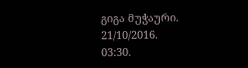გიგა მუჭაური.
21/10/2016.
03:30.